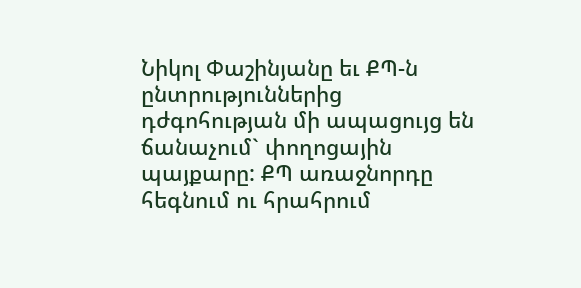Նիկոլ Փաշինյանը եւ ՔՊ-ն ընտրություններից դժգոհության մի ապացույց են ճանաչում` փողոցային պայքարը: ՔՊ առաջնորդը հեգնում ու հրահրում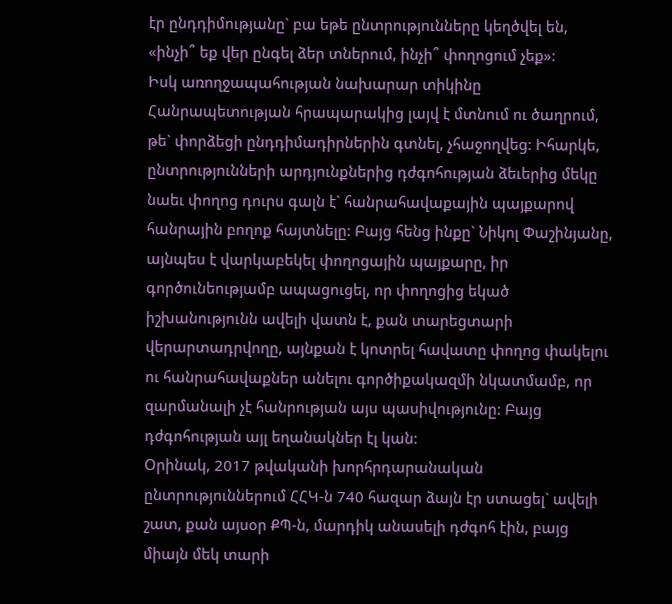էր ընդդիմությանը` բա եթե ընտրությունները կեղծվել են, «ինչի՞ եք վեր ընգել ձեր տներում, ինչի՞ փողոցում չեք»:
Իսկ առողջապահության նախարար տիկինը Հանրապետության հրապարակից լայվ է մտնում ու ծաղրում, թե` փորձեցի ընդդիմադիրներին գտնել, չհաջողվեց: Իհարկե, ընտրությունների արդյունքներից դժգոհության ձեւերից մեկը նաեւ փողոց դուրս գալն է` հանրահավաքային պայքարով հանրային բողոք հայտնելը: Բայց հենց ինքը` Նիկոլ Փաշինյանը, այնպես է վարկաբեկել փողոցային պայքարը, իր գործունեությամբ ապացուցել, որ փողոցից եկած իշխանությունն ավելի վատն է, քան տարեցտարի վերարտադրվողը, այնքան է կոտրել հավատը փողոց փակելու ու հանրահավաքներ անելու գործիքակազմի նկատմամբ, որ զարմանալի չէ հանրության այս պասիվությունը: Բայց դժգոհության այլ եղանակներ էլ կան:
Օրինակ, 2017 թվականի խորհրդարանական ընտրություններում ՀՀԿ-ն 740 հազար ձայն էր ստացել` ավելի շատ, քան այսօր ՔՊ-ն, մարդիկ անասելի դժգոհ էին, բայց միայն մեկ տարի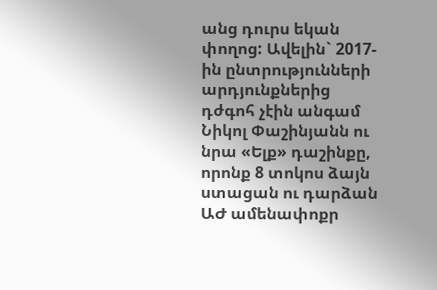անց դուրս եկան փողոց: Ավելին` 2017-ին ընտրությունների արդյունքներից դժգոհ չէին անգամ Նիկոլ Փաշինյանն ու նրա «Ելք» դաշինքը, որոնք 8 տոկոս ձայն ստացան ու դարձան ԱԺ ամենափոքր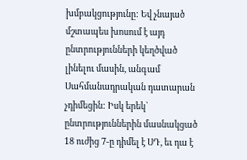խմբակցությունը: Եվ չնայած մշտապես խոսում է այդ ընտրությունների կեղծված լինելու մասին, անգամ Սահմանադրական դատարան չդիմեցին: Իսկ երեկ` ընտրություններին մասնակցած 18 ուժից 7-ը դիմել է ՍԴ, եւ դա է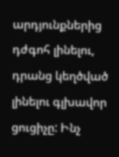արդյունքներից դժգոհ լինելու, դրանց կեղծված լինելու գլխավոր ցուցիչը: Ինչ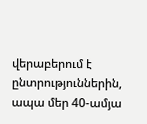վերաբերում է ընտրություններին, ապա մեր 40-ամյա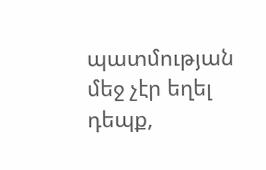պատմության մեջ չէր եղել դեպք,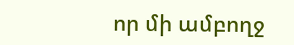որ մի ամբողջ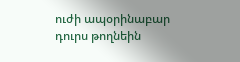ուժի ապօրինաբար դուրս թողնեին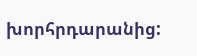խորհրդարանից: